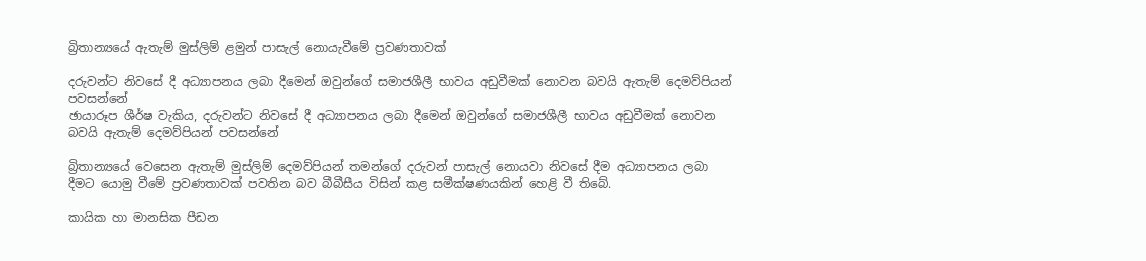බ්‍රිතාන්‍යයේ ඇතැම් මුස්ලිම් ළමුන් පාසැල් නොයැවීමේ ප්‍රවණතාවක්

දරුවන්ට නිවසේ දී අධ්‍යාපනය ලබා දීමෙන් ඔවුන්ගේ සමාජශීලී භාවය අඩුවීමක් නොවන බවයි ඇතැම් දෙමව්පියන් පවසන්නේ
ඡායාරූප ශීර්ෂ වැකිය, දරුවන්ට නිවසේ දී අධ්‍යාපනය ලබා දීමෙන් ඔවුන්ගේ සමාජශීලී භාවය අඩුවීමක් නොවන බවයි ඇතැම් දෙමව්පියන් පවසන්නේ

බ්‍රිතාන්‍යයේ වෙසෙන ඇතැම් මුස්ලිම් දෙමව්පියන් තමන්ගේ දරුවන් පාසැල් නොයවා නිවසේ දීම අධ්‍යාපනය ලබා දීමට යොමු වීමේ ප්‍රවණතාවක් පවතින බව බීබීසීය විසින් කළ සමීක්ෂණයකින් හෙළි වී තිබේ.

කායික හා මානසික පීඩන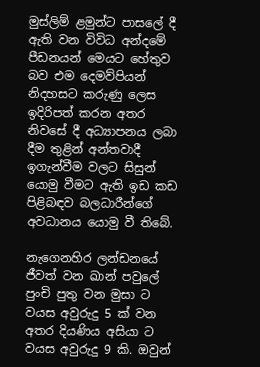මුස්ලිම් ළමුන්ට පාසලේ දී ඇති වන විවිධ අන්දමේ පීඩනයන් මෙයට හේතුව බව එම දෙමව්පියන් නිදහසට කරුණු ලෙස ඉදිරිපත් කරන අතර නිවසේ දී අධ්‍යාපනය ලබා දීම තුළින් අන්තවාදී ඉගැන්වීම වලට සිසුන් යොමු වීමට ඇති ඉඩ කඩ පිළිබඳව බලධාරීන්ගේ අවධානය යොමු වී තිබේ.

නැගෙනහිර ලන්ඩනයේ ජීවත් වන ඛාන් පවුලේ පුංචි පුතු වන මුසා ට වයස අවුරුදු 5 ක් වන අතර දියණිය අසියා ට වයස අවුරුදු 9 කි. ඔවුන්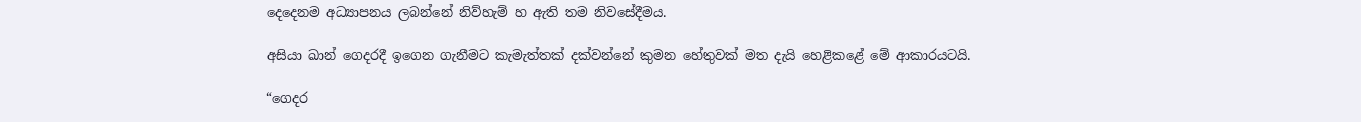දෙදෙනම අධ්‍යාපනය ලබන්නේ නිව්හැම් හ ඇති තම නිවසේදීමය.

අසියා ඛාන් ගෙදරදී ඉගෙන ගැනීමට කැමැත්තක් දක්වන්නේ කුමන හේතුවක් මත දැයි හෙළිකළේ මේ ආකාරයටයි.

“ගෙදර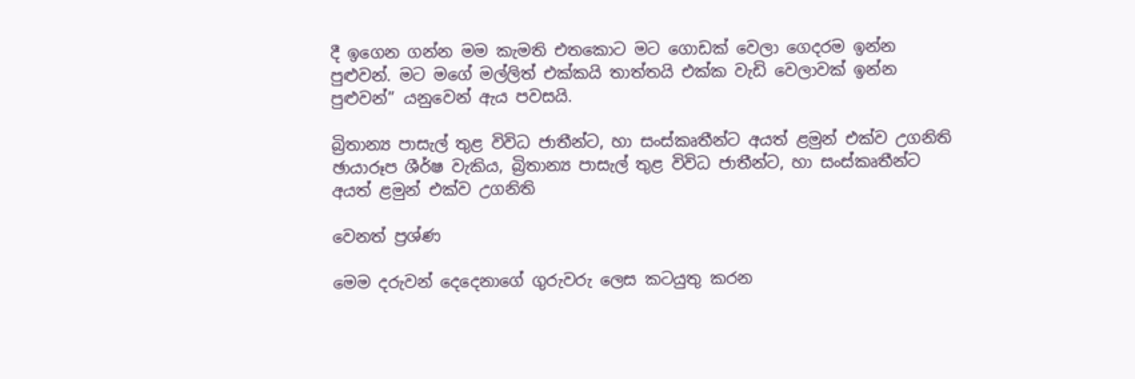දී ඉගෙන ගන්න මම කැමති එතකොට මට ගොඩක් වෙලා ගෙදරම ඉන්න පුළුවන්. මට මගේ මල්ලිත් එක්කයි තාත්තයි එක්ක වැඩි වෙලාවක් ඉන්න පුළුවන්” යනුවෙන් ඇය පවසයි.

බ්‍රිතාන්‍ය පාසැල් තුළ විවිධ ජාතීන්ට, හා සංස්කෘතීන්ට අයත් ළමුන් එක්ව උගනිති
ඡායාරූප ශීර්ෂ වැකිය, බ්‍රිතාන්‍ය පාසැල් තුළ විවිධ ජාතීන්ට, හා සංස්කෘතීන්ට අයත් ළමුන් එක්ව උගනිති

වෙනත් ප්‍රශ්ණ

මෙම දරුවන් දෙදෙනාගේ ගුරුවරු ලෙස කටයුතු කරන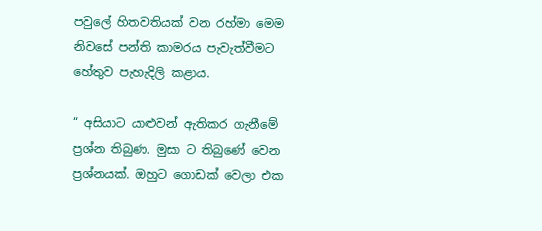පවුලේ හිතවතියක් වන රහ්මා මෙම නිවසේ පන්ති කාමරය පැවැත්වීමට හේතුව පැහැදිලි කළාය.

“ අසියාට යාළුවන් ඇතිකර ගැනීමේ ප්‍රශ්න තිබුණ. මුසා ට තිබුණේ වෙන ප්‍රශ්නයක්. ඔහුට ගොඩක් වෙලා එක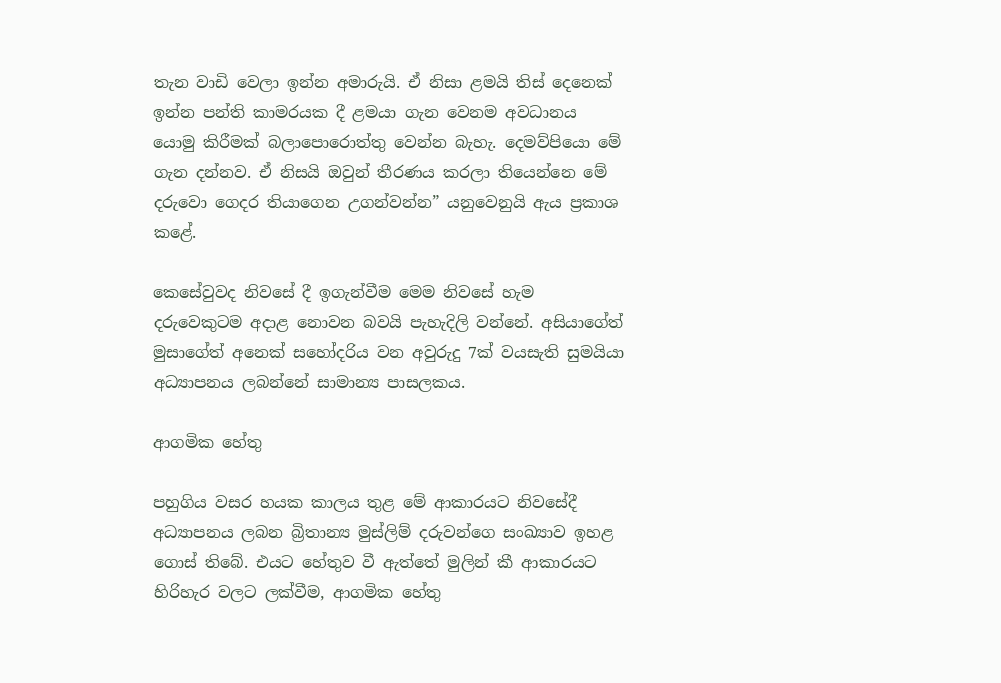තැන වාඩි වෙලා ඉන්න අමාරුයි. ඒ නිසා ළමයි තිස් දෙනෙක් ඉන්න පන්ති කාමරයක දී ළමයා ගැන වෙනම අවධානය යොමු කිරීමක් බලාපොරොත්තු වෙන්න බැහැ. දෙමව්පියො මේ ගැන දන්නව. ඒ නිසයි ඔවුන් තීරණය කරලා තියෙන්නෙ මේ දරුවො ගෙදර තියාගෙන උගන්වන්න” යනුවෙනුයි ඇය ප්‍රකාශ කළේ.

කෙසේවුවද නිවසේ දී ඉගැන්වීම මෙම නිවසේ හැම දරුවෙකුටම අදාළ නොවන බවයි පැහැදිලි වන්නේ. අසියාගේත් මුසාගේත් අනෙක් සහෝදරිය වන අවුරුදු 7ක් වයසැති සුමයියා අධ්‍යාපනය ලබන්නේ සාමාන්‍ය පාසලකය.

ආගමික හේතු

පහුගිය වසර හයක කාලය තුළ මේ ආකාරයට නිවසේදී අධ්‍යාපනය ලබන බ්‍රිතාන්‍ය මුස්ලිම් දරුවන්ගෙ සංඛ්‍යාව ඉහළ ගොස් තිබේ. එයට හේතුව වී ඇත්තේ මුලින් කී ආකාරයට හිරිහැර වලට ලක්වීම, ආගමික හේතු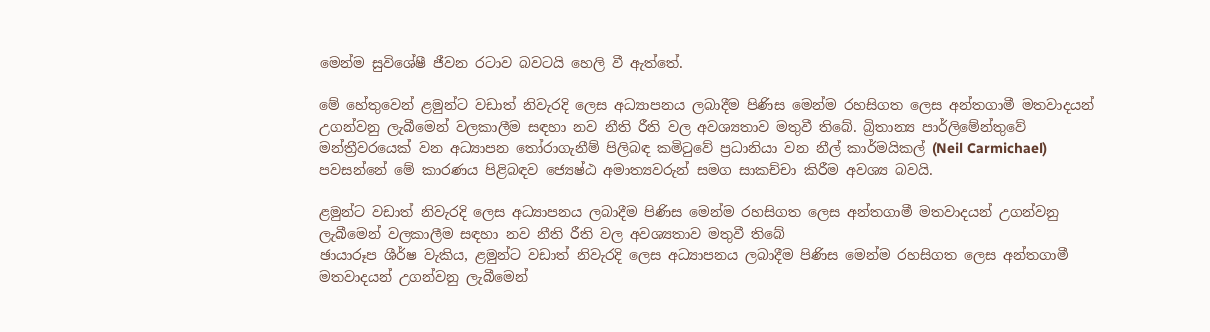මෙන්ම සුවිශේෂී ජීවන රටාව බවටයි හෙලි වී ඇත්තේ.

මේ හේතුවෙන් ළමුන්ට වඩාත් නිවැරදි ලෙස අධ්‍යාපනය ලබාදීම පිණිස මෙන්ම රහසිගත ලෙස අන්තගාමී මතවාදයන් උගන්වනු ලැබීමෙන් වලකාලීම සඳහා නව නීති රීති වල අවශ්‍යතාව මතුවී තිබේ. බ්‍රිතාන්‍ය පාර්ලිමේන්තුවේ මන්ත්‍රීවරයෙක් වන අධ්‍යාපන තෝරාගැනීම් පිලිබඳ කමිටුවේ ප්‍රධානියා වන නීල් කාර්මයිකල් (Neil Carmichael) පවසන්නේ මේ කාරණය පිළිබඳව ජ්‍යෙෂ්ඨ අමාත්‍යවරුන් සමග සාකච්චා කිරීම අවශ්‍ය බවයි.

ළමුන්ට වඩාත් නිවැරදි ලෙස අධ්‍යාපනය ලබාදීම පිණිස මෙන්ම රහසිගත ලෙස අන්තගාමී මතවාදයන් උගන්වනු ලැබීමෙන් වලකාලීම සඳහා නව නීති රීති වල අවශ්‍යතාව මතුවී තිබේ
ඡායාරූප ශීර්ෂ වැකිය, ළමුන්ට වඩාත් නිවැරදි ලෙස අධ්‍යාපනය ලබාදීම පිණිස මෙන්ම රහසිගත ලෙස අන්තගාමී මතවාදයන් උගන්වනු ලැබීමෙන්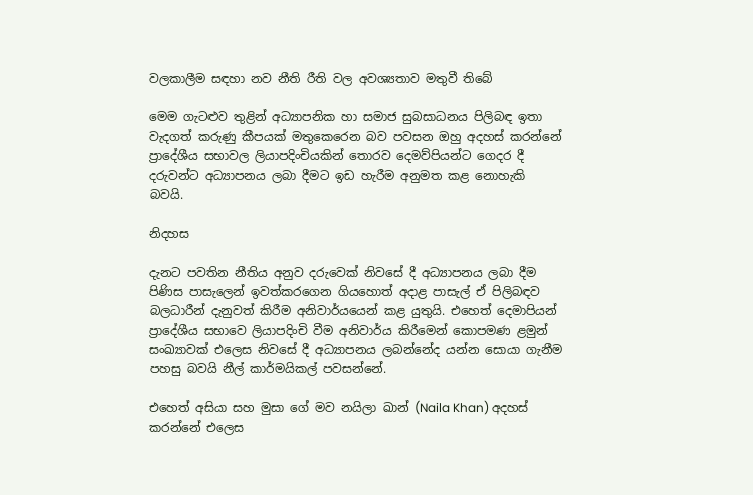වලකාලීම සඳහා නව නීති රීති වල අවශ්‍යතාව මතුවී තිබේ

මෙම ගැටළුව තුළින් අධ්‍යාපනික හා සමාජ සුබසාධනය පිලිබඳ ඉතා වැදගත් කරුණු කීපයක් මතුකෙරෙන බව පවසන ඔහු අදහස් කරන්නේ ප්‍රාදේශීය සභාවල ලියාපදිංචියකින් තොරව දෙමව්පියන්ට ගෙදර දී දරුවන්ට අධ්‍යාපනය ලබා දීමට ඉඩ හැරීම අනුමත කළ නොහැකි බවයි.

නිදහස

දැනට පවතින නීතිය අනුව දරුවෙක් නිවසේ දී අධ්‍යාපනය ලබා දීම පිණිස පාසැලෙන් ඉවත්කරගෙන ගියහොත් අදාළ පාසැල් ඒ පිලිබඳව බලධාරීන් දැනුවත් කිරීම අනිවාර්යයෙන් කළ යුතුයි. එහෙත් දෙමාපියන් ප්‍රාදේශීය සභාවෙ ලියාපදිංචි වීම අනිවාර්ය කිරීමෙන් කොපමණ ළමුන් සංඛ්‍යාවක් එලෙස නිවසේ දී අධ්‍යාපනය ලබන්නේද යන්න සොයා ගැනීම පහසු බවයි නීල් කාර්මයිකල් පවසන්නේ.

එහෙත් අසියා සහ මුසා ගේ මව නයිලා ඛාන් (Naila Khan) අදහස් කරන්නේ එලෙස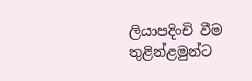ලියාපදිංචි වීම තුළින්ළමුන්ට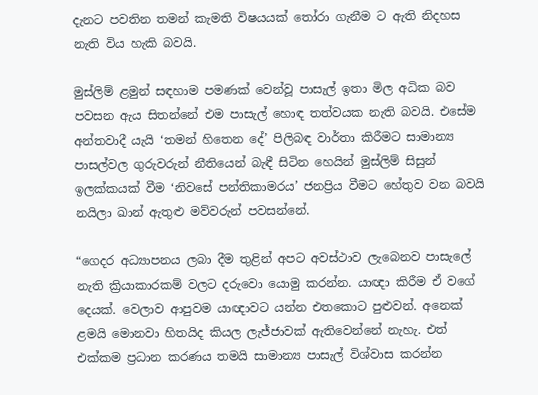දැනට පවතින තමන් කැමති විෂයයක් තෝරා ගැනීම ට ඇති නිදහස නැති විය හැකි බවයි.

මුස්ලිම් ළමුන් සඳහාම පමණක් වෙන්වූ පාසැල් ඉතා මිල අධික බව පවසන ඇය සිතන්නේ එම පාසැල් හොඳ තත්වයක නැති බවයි. එසේම අන්තවාදී යැයි ‘තමන් හිතෙන දේ’ පිලිබඳ වාර්තා කිරීමට සාමාන්‍ය පාසල්වල ගුරුවරුන් නීතියෙන් බැඳී සිටින හෙයින් මුස්ලිම් සිසුන් ඉලක්කයක් වීම ‘නිවසේ පන්තිකාමරය’ ජනප්‍රිය වීමට හේතුව වන බවයි නයිලා ඛාන් ඇතුළු මව්වරුන් පවසන්නේ.

“ගෙදර අධ්‍යාපනය ලබා දීම තුළින් අපට අවස්ථාව ලැබෙනව පාසැලේ නැති ක්‍රියාකාරකම් වලට දරුවො යොමු කරන්න. යාඥා කිරීම ඒ වගේ දෙයක්. වෙලාව ආපුවම යාඥාවට යන්න එතකොට පුළුවන්. අනෙක් ළමයි මොනවා හිතයිද කියල ලැජ්ජාවක් ඇතිවෙන්නේ නැහැ. එත් එක්කම ප්‍රධාන කරණය තමයි සාමාන්‍ය පාසැල් විශ්වාස කරන්න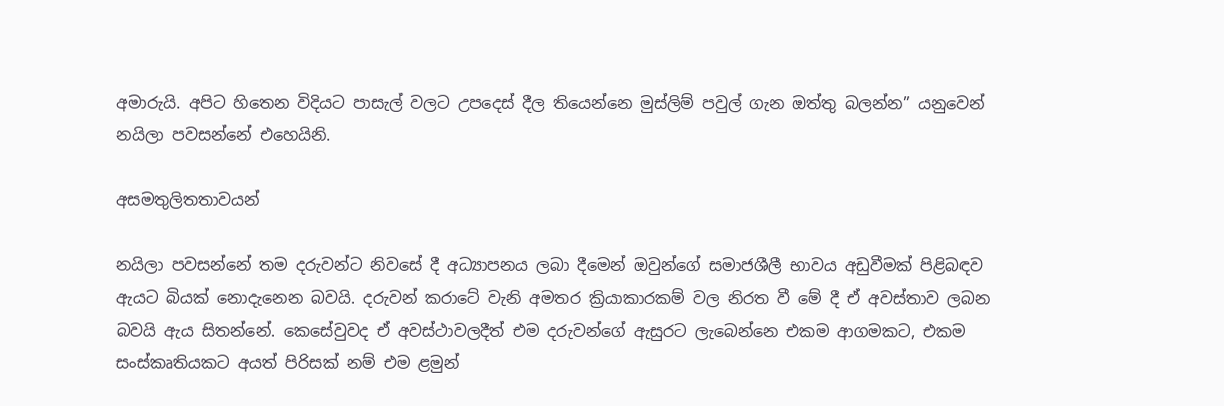අමාරුයි. අපිට හිතෙන විදියට පාසැල් වලට උපදෙස් දීල තියෙන්නෙ මුස්ලිම් පවුල් ගැන ඔත්තු බලන්න” යනුවෙන් නයිලා පවසන්නේ එහෙයිනි.

අසමතුලිතතාවයන්

නයිලා පවසන්නේ තම දරුවන්ට නිවසේ දී අධ්‍යාපනය ලබා දීමෙන් ඔවුන්ගේ සමාජශීලී භාවය අඩුවීමක් පිළිබඳව ඇයට බියක් නොදැනෙන බවයි. දරුවන් කරාටේ වැනි අමතර ක්‍රියාකාරකම් වල නිරත වී මේ දී ඒ අවස්තාව ලබන බවයි ඇය සිතන්නේ. කෙසේවුවද ඒ අවස්ථාවලදීත් එම දරුවන්ගේ ඇසුරට ලැබෙන්නෙ එකම ආගමකට, එකම සංස්කෘතියකට අයත් පිරිසක් නම් එම ළමුන්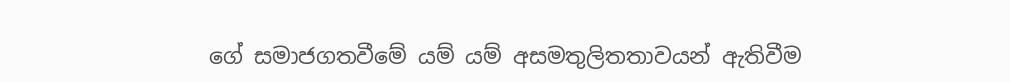ගේ සමාජගතවීමේ යම් යම් අසමතුලිතතාවයන් ඇතිවීම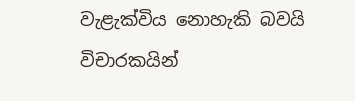වැළැක්විය නොහැකි බවයි විචාරකයින්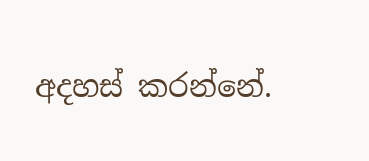අදහස් කරන්නේ.